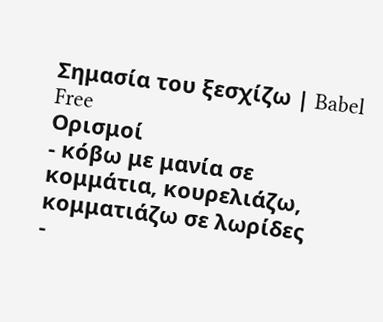Σημασία του ξεσχίζω | Babel Free
Ορισμοί
- κόβω με μανία σε κομμάτια, κουρελιάζω, κομματιάζω σε λωρίδες
-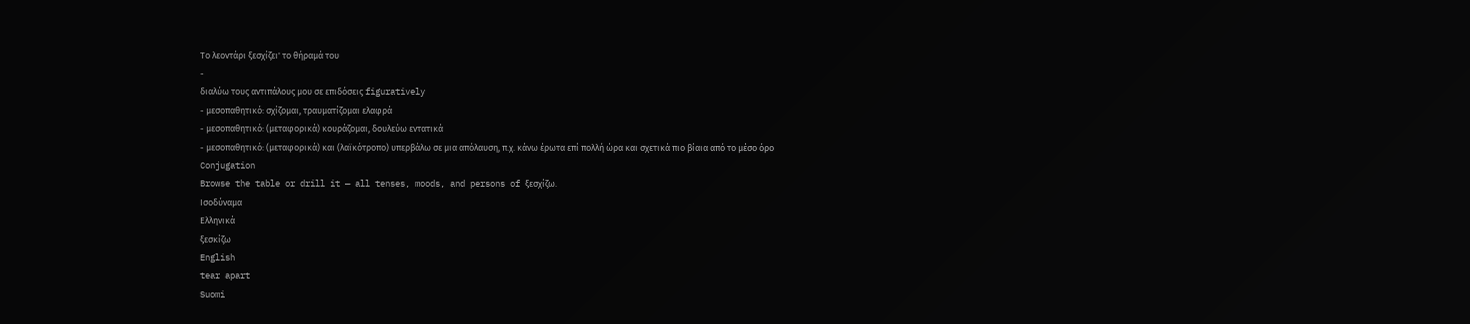Το λεοντάρι ξεσχίζει' το θήραμά του
-
διαλύω τους αντιπάλους μου σε επιδόσεις figuratively
- μεσοπαθητικό: σχίζομαι, τραυματίζομαι ελαφρά
- μεσοπαθητικό: (μεταφορικά) κουράζομαι, δουλεύω εντατικά
- μεσοπαθητικό: (μεταφορικά) και (λαϊκότροπο) υπερβάλω σε μια απόλαυση, π.χ. κάνω έρωτα επί πολλή ώρα και σχετικά πιο βίαια από το μέσο όρο
Conjugation
Browse the table or drill it — all tenses, moods, and persons of ξεσχίζω.
Ισοδύναμα
Ελληνικά
ξεσκίζω
English
tear apart
Suomi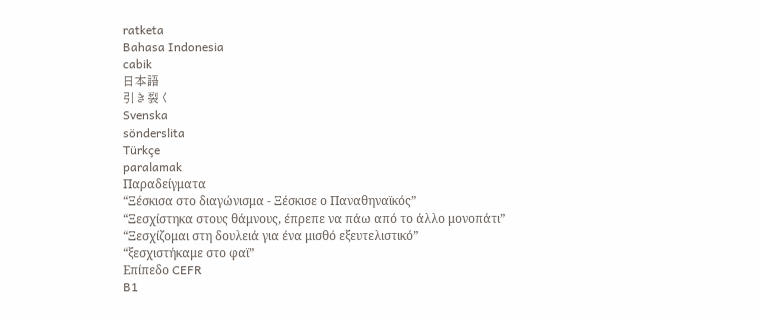ratketa
Bahasa Indonesia
cabik
日本語
引き裂く
Svenska
sönderslita
Türkçe
paralamak
Παραδείγματα
“Ξέσκισα στο διαγώνισμα - Ξέσκισε ο Παναθηναϊκός”
“Ξεσχίστηκα στους θάμνους, έπρεπε να πάω από το άλλο μονοπάτι”
“Ξεσχίζομαι στη δουλειά για ένα μισθό εξευτελιστικό”
“ξεσχιστήκαμε στο φαϊ”
Επίπεδο CEFR
B1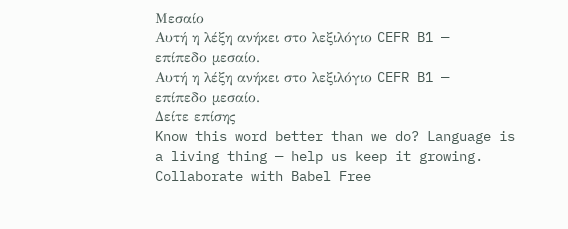Μεσαίο
Αυτή η λέξη ανήκει στο λεξιλόγιο CEFR B1 — επίπεδο μεσαίο.
Αυτή η λέξη ανήκει στο λεξιλόγιο CEFR B1 — επίπεδο μεσαίο.
Δείτε επίσης
Know this word better than we do? Language is a living thing — help us keep it growing. Collaborate with Babel Free